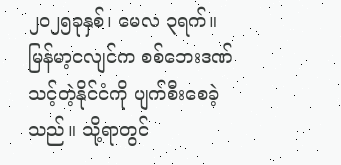၂၀၂၅ခုနှစ်၊ မေလ ၃ရက်။
မြန်မာ့ငလျင်က စစ်ဘေးဒဏ်သင့်တဲ့နိုင်ငံကို ပျက်စီးစေခဲ့သည်။ သို့ရာတွင်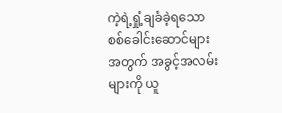ကဲ့ရဲ့ရှုံ့ချခံခဲ့ရသော စစ်ခေါင်းဆောင်များအတွက် အခွင့်အလမ်းများကို ယူ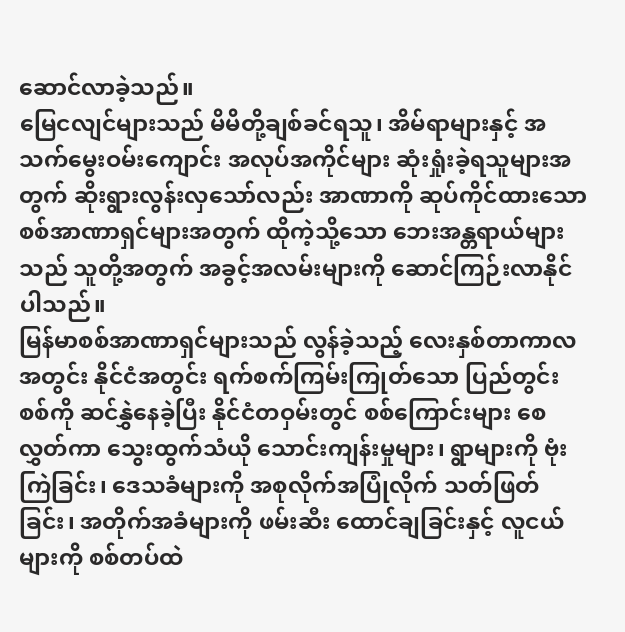ဆောင်လာခဲ့သည်။
မြေငလျင်များသည် မိမိတို့ချစ်ခင်ရသူ၊ အိမ်ရာများနှင့် အသက်မွေးဝမ်းကျောင်း အလုပ်အကိုင်များ ဆုံးရှုံးခဲ့ရသူများအတွက် ဆိုးရွားလွန်းလှသော်လည်း အာဏာကို ဆုပ်ကိုင်ထားသော စစ်အာဏာရှင်များအတွက် ထိုကဲ့သို့သော ဘေးအန္တရာယ်များသည် သူတို့အတွက် အခွင့်အလမ်းများကို ဆောင်ကြဉ်းလာနိုင်ပါသည်။
မြန်မာစစ်အာဏာရှင်များသည် လွန်ခဲ့သည့် လေးနှစ်တာကာလအတွင်း နိုင်ငံအတွင်း ရက်စက်ကြမ်းကြုတ်သော ပြည်တွင်းစစ်ကို ဆင်နွှဲနေခဲ့ပြီး နိုင်ငံတဝှမ်းတွင် စစ်ကြောင်းများ စေလွှတ်ကာ သွေးထွက်သံယို သောင်းကျန်းမှုများ၊ ရွာများကို ဗုံးကြဲခြင်း၊ ဒေသခံများကို အစုလိုက်အပြုံလိုက် သတ်ဖြတ်ခြင်း၊ အတိုက်အခံများကို ဖမ်းဆီး ထောင်ချခြင်းနှင့် လူငယ်များကို စစ်တပ်ထဲ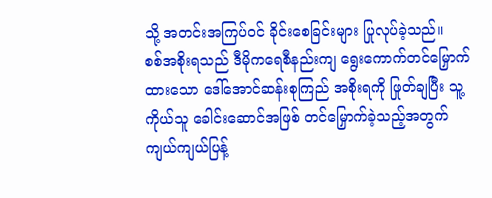သို့ အတင်းအကြပ်ဝင် ခိုင်းစေခြင်းများ ပြုလုပ်ခဲ့သည်။
စစ်အစိုးရသည် ဒီမိုကရေစီနည်းကျ ရွေးကောက်တင်မြှောက်ထားသော ဒေါ်အောင်ဆန်းစုကြည် အစိုးရကို ဖြုတ်ချပြီး သူ့ကိုယ်သူ ခေါင်းဆောင်အဖြစ် တင်မြှောက်ခဲ့သည့်အတွက် ကျယ်ကျယ်ပြန့်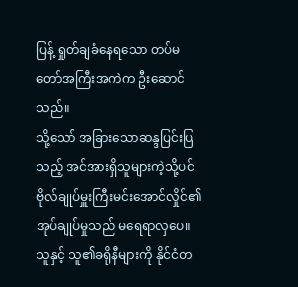ပြန့် ရှုတ်ချခံနေရသော တပ်မတော်အကြီးအကဲက ဦးဆောင်သည်။
သို့သော် အခြားသောဆန္ဒပြင်းပြသည့် အင်အားရှိသူများကဲ့သို့ပင် ဗိုလ်ချုပ်မှူးကြီးမင်းအောင်လှိုင်၏ အုပ်ချုပ်မှုသည် မရေရာလှပေ။ သူနှင့် သူ၏ခရိုနီများကို နိုင်ငံတ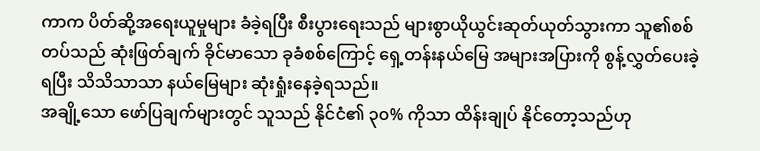ကာက ပိတ်ဆို့အရေးယူမှုများ ခံခဲ့ရပြီး စီးပွားရေးသည် များစွာယိုယွင်းဆုတ်ယုတ်သွားကာ သူ၏စစ်တပ်သည် ဆုံးဖြတ်ချက် ခိုင်မာသော ခုခံစစ်ကြောင့် ရှေ့တန်းနယ်မြေ အများအပြားကို စွန့်လွှတ်ပေးခဲ့ရပြီး သိသိသာသာ နယ်မြေများ ဆုံးရှုံးနေခဲ့ရသည်။
အချို့သော ဖော်ပြချက်များတွင် သူသည် နိုင်ငံ၏ ၃၀% ကိုသာ ထိန်းချုပ် နိုင်တော့သည်ဟု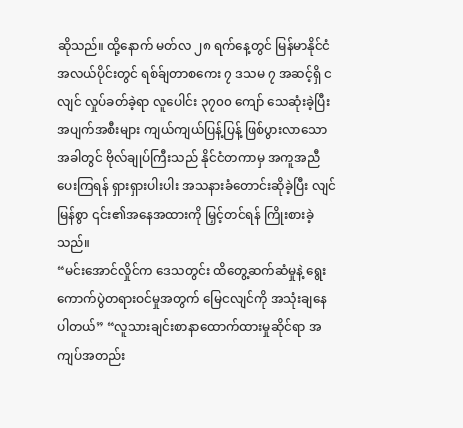ဆိုသည်။ ထို့နောက် မတ်လ ၂၈ ရက်နေ့တွင် မြန်မာနိုင်ငံအလယ်ပိုင်းတွင် ရစ်ခ်ျတာစကေး ၇ ဒသမ ၇ အဆင့်ရှိ ငလျင် လှုပ်ခတ်ခဲ့ရာ လူပေါင်း ၃၇၀၀ ကျော် သေဆုံးခဲ့ပြီး အပျက်အစီးများ ကျယ်ကျယ်ပြန့်ပြန့် ဖြစ်ပွားလာသောအခါတွင် ဗိုလ်ချုပ်ကြီးသည် နိုင်ငံတကာမှ အကူအညီပေးကြရန် ရှားရှားပါးပါး အသနားခံတောင်းဆိုခဲ့ပြီး လျင်မြန်စွာ ၎င်း၏အနေအထားကို မြှင့်တင်ရန် ကြိုးစားခဲ့သည်။
“မင်းအောင်လှိုင်က ဒေသတွင်း ထိတွေ့ဆက်ဆံမှုနဲ့ ရွေးကောက်ပွဲတရားဝင်မှုအတွက် မြေငလျင်ကို အသုံးချနေပါတယ်” “လူသားချင်းစာနာထောက်ထားမှုဆိုင်ရာ အကျပ်အတည်း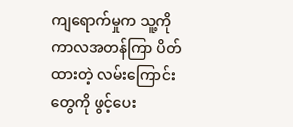ကျရောက်မှုက သူ့ကို ကာလအတန်ကြာ ပိတ်ထားတဲ့ လမ်းကြောင်းတွေကို ဖွင့်ပေး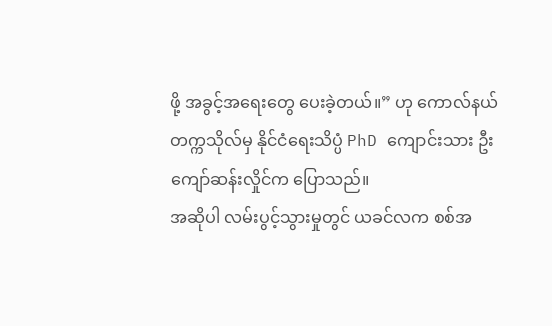ဖို့ အခွင့်အရေးတွေ ပေးခဲ့တယ်။” ဟု ကောလ်နယ်တက္ကသိုလ်မှ နိုင်ငံရေးသိပ္ပံ PhD ကျောင်းသား ဦးကျော်ဆန်းလှိုင်က ပြောသည်။
အဆိုပါ လမ်းပွင့်သွားမှုတွင် ယခင်လက စစ်အ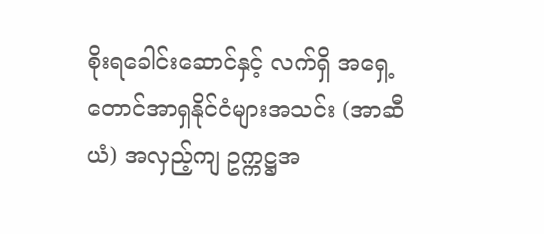စိုးရခေါင်းဆောင်နှင့် လက်ရှိ အရှေ့တောင်အာရှနိုင်ငံများအသင်း (အာဆီယံ) အလှည့်ကျ ဥက္ကဋ္ဌအ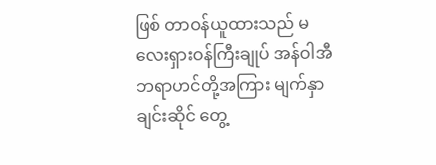ဖြစ် တာဝန်ယူထားသည် မလေးရှားဝန်ကြီးချုပ် အန်ဝါအီဘရာဟင်တို့အကြား မျက်နှာချင်းဆိုင် တွေ့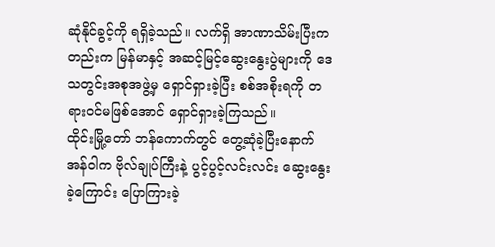ဆုံနိုင်ခွင့်ကို ရရှိခဲ့သည်။ လက်ရှိ အာဏာသိမ်းပြီးကတည်းက မြန်မာနှင့် အဆင့်မြင့်ဆွေးနွေးပွဲများကို ဒေသတွင်းအစုအဖွဲ့မှ ရှောင်ရှားခဲ့ပြီး စစ်အစိုးရကို တရားဝင်မဖြစ်အောင် ရှောင်ရှားခဲ့ကြသည်။
ထိုင်းမြို့တော် ဘန်ကောက်တွင် တွေ့ဆုံခဲ့ပြီးနောက် အန်ဝါက ဗိုလ်ချုပ်ကြီးနဲ့ ပွင့်ပွင့်လင်းလင်း ဆွေးနွေးခဲ့ကြောင်း ပြောကြားခဲ့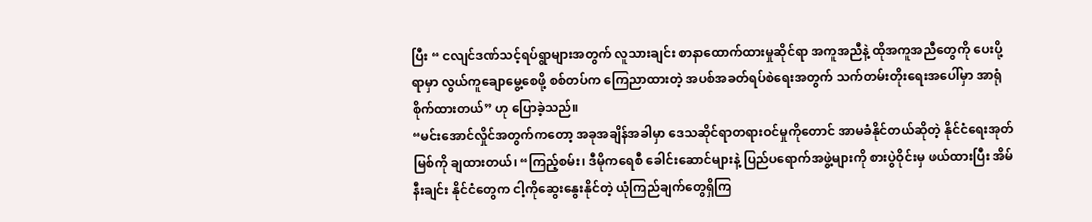ပြီး “ ငလျင်ဒဏ်သင့်ရပ်ရွာများအတွက် လူသားချင်း စာနာထောက်ထားမှုဆိုင်ရာ အကူအညီနဲ့ ထိုအကူအညီတွေကို ပေးပို့ရာမှာ လွယ်ကူချောမွေ့စေဖို့ စစ်တပ်က ကြေညာထားတဲ့ အပစ်အခတ်ရပ်စဲရေးအတွက် သက်တမ်းတိုးရေးအပေါ်မှာ အာရုံစိုက်ထားတယ်” ဟု ပြောခဲ့သည်။
“မင်းအောင်လှိုင်အတွက်ကတော့ အခုအချိန်အခါမှာ ဒေသဆိုင်ရာတရားဝင်မှုကိုတောင် အာမခံနိုင်တယ်ဆိုတဲ့ နိုင်ငံရေးအုတ်မြစ်ကို ချထားတယ်၊ “ကြည့်စမ်း၊ ဒီမိုကရေစီ ခေါင်းဆောင်များနဲ့ ပြည်ပရောက်အဖွဲ့များကို စားပွဲဝိုင်းမှ ဖယ်ထားပြီး အိမ်နီးချင်း နိုင်ငံတွေက ငါ့ကိုဆွေးနွေးနိုင်တဲ့ ယုံကြည်ချက်တွေရှိကြ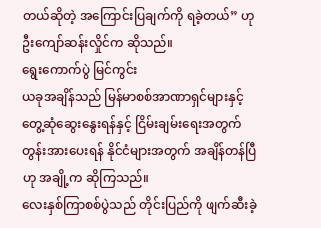တယ်ဆိုတဲ့ အကြောင်းပြချက်ကို ရခဲ့တယ်” ဟု ဦးကျော်ဆန်းလှိုင်က ဆိုသည်။
ရွေးကောက်ပွဲ မြင်ကွင်း
ယခုအချိန်သည် မြန်မာစစ်အာဏာရှင်များနှင့် တွေ့ဆုံဆွေးနွေးရန်နှင့် ငြိမ်းချမ်းရေးအတွက် တွန်းအားပေးရန် နိုင်ငံများအတွက် အချိန်တန်ပြီဟု အချို့က ဆိုကြသည်။
လေးနှစ်ကြာစစ်ပွဲသည် တိုင်းပြည်ကို ဖျက်ဆီးခဲ့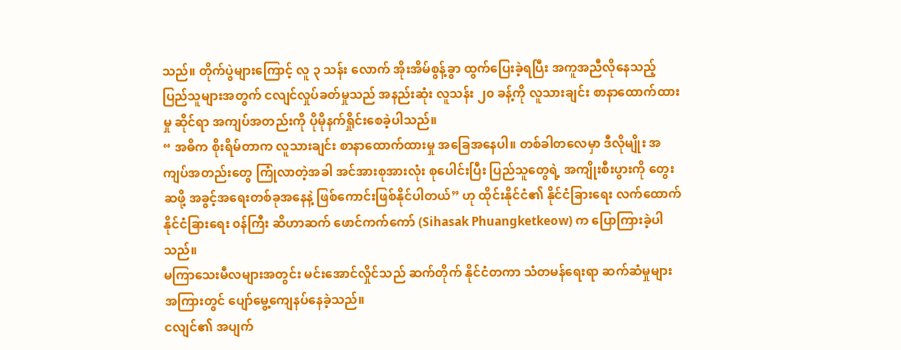သည်။ တိုက်ပွဲများကြောင့် လူ ၃ သန်း လောက် အိုးအိမ်စွန့်ခွာ ထွက်ပြေးခဲ့ရပြီး အကူအညီလိုနေသည့် ပြည်သူများအတွက် ငလျင်လှုပ်ခတ်မှုသည် အနည်းဆုံး လူသန်း ၂၀ ခန့်ကို လူသားချင်း စာနာထောက်ထားမှု ဆိုင်ရာ အကျပ်အတည်းကို ပိုမိုနက်ရှိုင်းစေခဲ့ပါသည်။
“ အဓိက စိုးရိမ်တာက လူသားချင်း စာနာထောက်ထားမှု အခြေအနေပါ။ တစ်ခါတလေမှာ ဒီလိုမျိုး အကျပ်အတည်းတွေ ကြုံလာတဲ့အခါ အင်အားစုအားလုံး စုပေါင်းပြီး ပြည်သူတွေရဲ့ အကျိုးစီးပွားကို တွေးဆဖို့ အခွင့်အရေးတစ်ခုအနေနဲ့ ဖြစ်ကောင်းဖြစ်နိုင်ပါတယ်” ဟု ထိုင်းနိုင်ငံ၏ နိုင်ငံခြားရေး လက်ထောက် နိုင်ငံခြားရေး ၀န်ကြီး ဆိဟာဆက် ဖောင်ကက်ကော် (Sihasak Phuangketkeow) က ပြောကြားခဲ့ပါသည်။
မကြာသေးမီလများအတွင်း မင်းအောင်လှိုင်သည် ဆက်တိုက် နိုင်ငံတကာ သံတမန်ရေးရာ ဆက်ဆံမှုများအကြားတွင် ပျော်မွေ့ကျေနပ်နေခဲ့သည်။
ငလျင်၏ အပျက်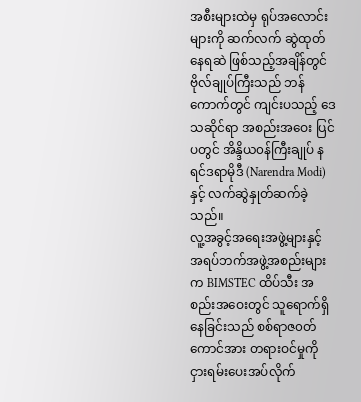အစီးများထဲမှ ရုပ်အလောင်းများကို ဆက်လက် ဆွဲထုတ်နေရဆဲ ဖြစ်သည့်အချိန်တွင် ဗိုလ်ချုပ်ကြီးသည် ဘန်ကောက်တွင် ကျင်းပသည့် ဒေသဆိုင်ရာ အစည်းအဝေး ပြင်ပတွင် အိန္ဒိယ၀န်ကြီးချုပ် နရင်ဒရာမိုဒီ (Narendra Modi) နှင့် လက်ဆွဲနှုတ်ဆက်ခဲ့သည်။
လူ့အခွင့်အရေးအဖွဲ့များနှင့် အရပ်ဘက်အဖွဲ့အစည်းများက BIMSTEC ထိပ်သီး အစည်းအဝေးတွင် သူရောက်ရှိနေခြင်းသည် စစ်ရာဇ၀တ်ကောင်အား တရားဝင်မှုကို ငှားရမ်းပေးအပ်လိုက်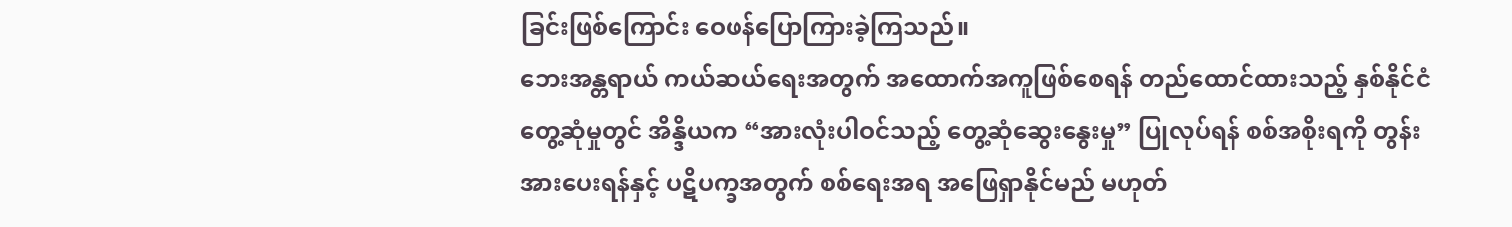ခြင်းဖြစ်ကြောင်း ဝေဖန်ပြောကြားခဲ့ကြသည်။
ဘေးအန္တရာယ် ကယ်ဆယ်ရေးအတွက် အထောက်အကူဖြစ်စေရန် တည်ထောင်ထားသည့် နှစ်နိုင်ငံတွေ့ဆုံမှုတွင် အိန္ဒိယက “အားလုံးပါဝင်သည့် တွေ့ဆုံဆွေးနွေးမှု” ပြုလုပ်ရန် စစ်အစိုးရကို တွန်းအားပေးရန်နှင့် ပဋိပက္ခအတွက် စစ်ရေးအရ အဖြေရှာနိုင်မည် မဟုတ်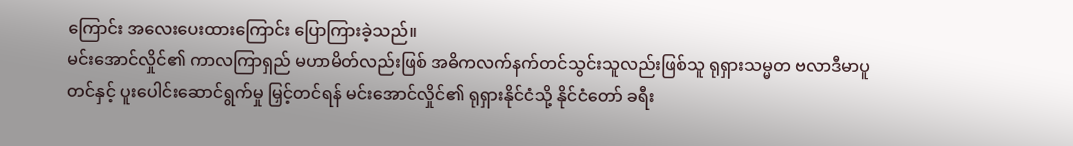ကြောင်း အလေးပေးထားကြောင်း ပြောကြားခဲ့သည်။
မင်းအောင်လှိုင်၏ ကာလကြာရှည် မဟာမိတ်လည်းဖြစ် အဓိကလက်နက်တင်သွင်းသူလည်းဖြစ်သူ ရုရှားသမ္မတ ဗလာဒီမာပူတင်နှင့် ပူးပေါင်းဆောင်ရွက်မှု မြှင့်တင်ရန် မင်းအောင်လှိုင်၏ ရုရှားနိုင်ငံသို့ နိုင်ငံတော် ခရီး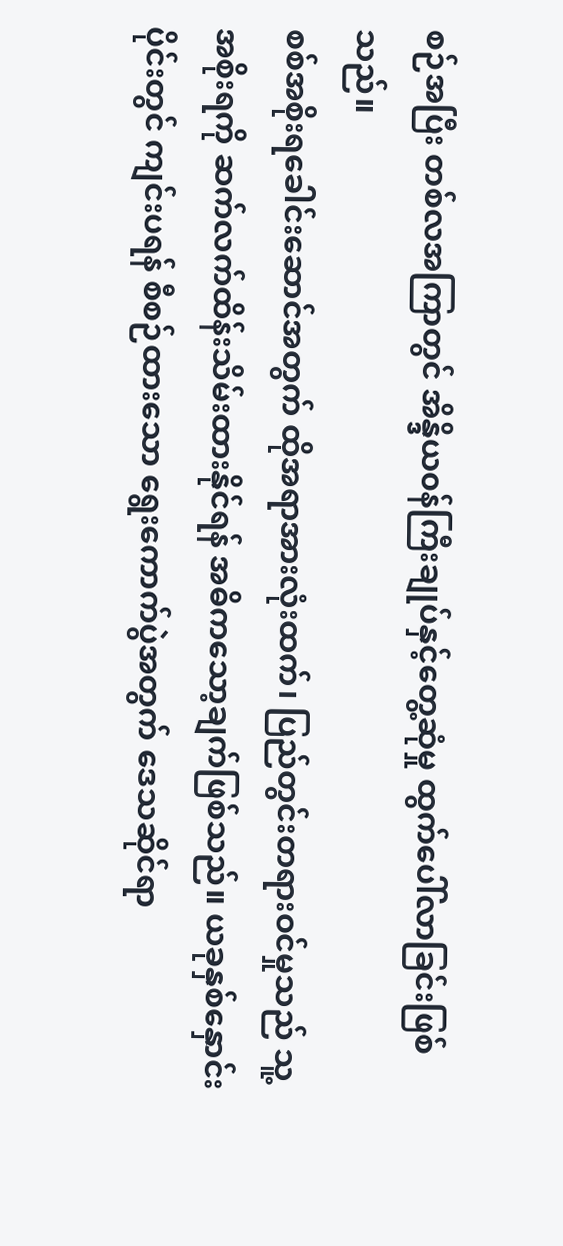စဉ်အပြီး တစ်လအကြာတွင် အိန္ဒိယ၀န်ကြီးချုပ်နှင့်တွေ့ဆုံမှု ထွက်ပေါ်လာခြင်းဖြစ်သည်။
စစ်အစိုးရခေါင်းဆောင်အတွက် ထိုအရာအားလုံးထက်၊ ပြည်တွင်းတရားဝင်မှုသည် သူ့အစိုးရကို ဆက်လက်ထိန်းသိမ်းထားနိုင်ရန် အဓိကသော့ချက်ဖြစ်သည်။ ယခုနှစ်နှောင်းပိုင်းတွင် ကျင်းပရန် စီစဉ်ထားသော ရွေးကောက်ပွဲအတွက် ဒေသဆိုင်ရာ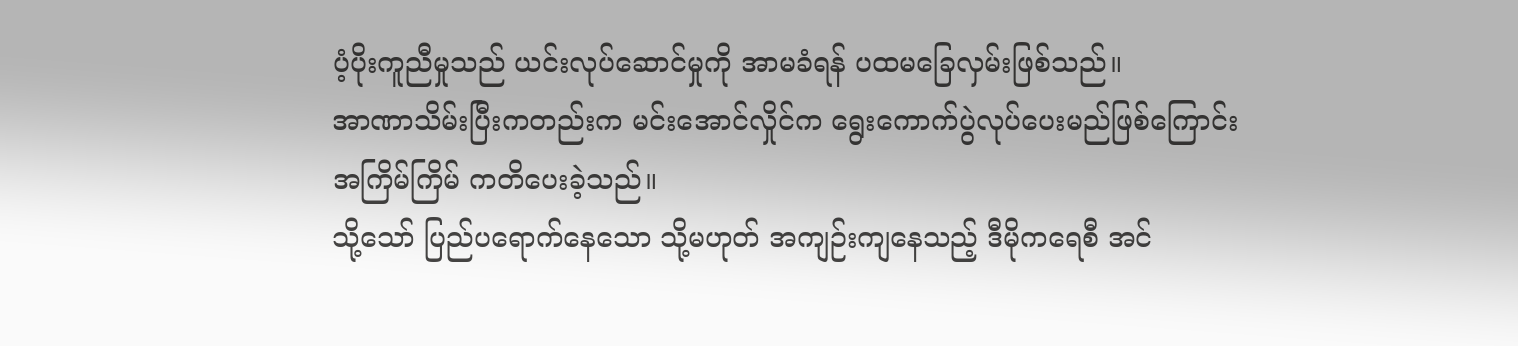ပံ့ပိုးကူညီမှုသည် ယင်းလုပ်ဆောင်မှုကို အာမခံရန် ပထမခြေလှမ်းဖြစ်သည်။
အာဏာသိမ်းပြီးကတည်းက မင်းအောင်လှိုင်က ရွေးကောက်ပွဲလုပ်ပေးမည်ဖြစ်ကြောင်း အကြိမ်ကြိမ် ကတိပေးခဲ့သည်။
သို့သော် ပြည်ပရောက်နေသော သို့မဟုတ် အကျဉ်းကျနေသည့် ဒီမိုကရေစီ အင်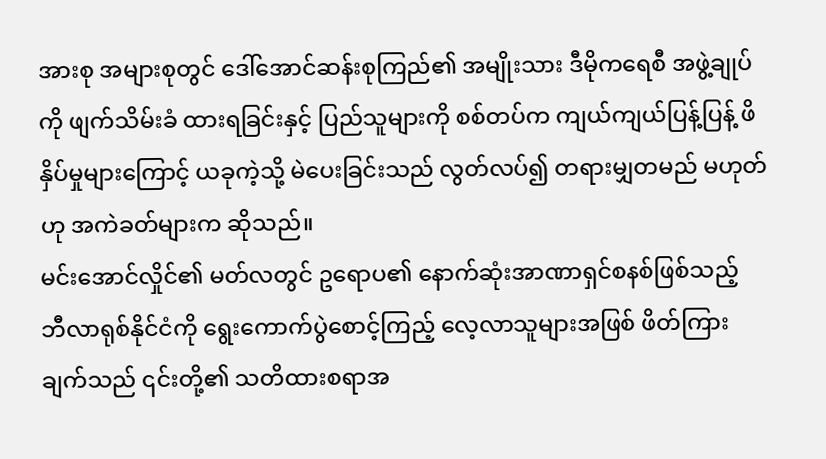အားစု အများစုတွင် ဒေါ်အောင်ဆန်းစုကြည်၏ အမျိုးသား ဒီမိုကရေစီ အဖွဲ့ချုပ်ကို ဖျက်သိမ်းခံ ထားရခြင်းနှင့် ပြည်သူများကို စစ်တပ်က ကျယ်ကျယ်ပြန့်ပြန့် ဖိနှိပ်မှုများကြောင့် ယခုကဲ့သို့ မဲပေးခြင်းသည် လွတ်လပ်၍ တရားမျှတမည် မဟုတ်ဟု အကဲခတ်များက ဆိုသည်။
မင်းအောင်လှိုင်၏ မတ်လတွင် ဥရောပ၏ နောက်ဆုံးအာဏာရှင်စနစ်ဖြစ်သည့် ဘီလာရုစ်နိုင်ငံကို ရွေးကောက်ပွဲစောင့်ကြည့် လေ့လာသူများအဖြစ် ဖိတ်ကြားချက်သည် ၎င်းတို့၏ သတိထားစရာအ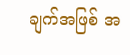ချက်အဖြစ် အ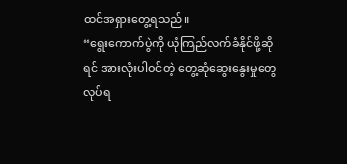ထင်အရှားတွေ့ရသည်။
“ရွေးကောက်ပွဲကို ယုံကြည်လက်ခံနိုင်ဖို့ဆိုရင် အားလုံးပါဝင်တဲ့ တွေ့ဆုံဆွေးနွေးမှုတွေ လုပ်ရ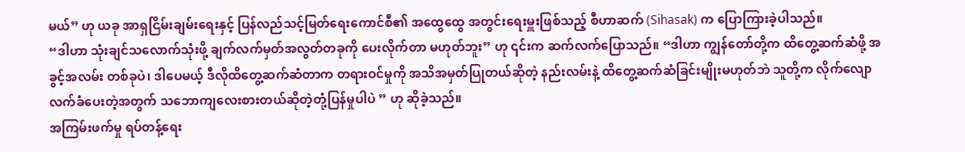မယ်” ဟု ယခု အာရှငြိမ်းချမ်းရေးနှင့် ပြန်လည်သင့်မြတ်ရေးကောင်စီ၏ အထွေထွေ အတွင်းရေးမှူးဖြစ်သည့် စီဟာဆက် (Sihasak) က ပြောကြားခဲ့ပါသည်။
“ဒါဟာ သုံးချင်သလောက်သုံးဖို့ ချက်လက်မှတ်အလွတ်တခုကို ပေးလိုက်တာ မဟုတ်ဘူး” ဟု ၎င်းက ဆက်လက်ပြောသည်။ “ဒါဟာ ကျွန်တော်တို့က ထိတွေ့ဆက်ဆံဖို့ အခွင့်အလမ်း တစ်ခုပဲ၊ ဒါပေမယ့် ဒီလိုထိတွေ့ဆက်ဆံတာက တရားဝင်မှုကို အသိအမှတ်ပြုတယ်ဆိုတဲ့ နည်းလမ်းနဲ့ ထိတွေ့ဆက်ဆံခြင်းမျိုးမဟုတ်ဘဲ သူတို့က လိုက်လျော လက်ခံပေးတဲ့အတွက် သဘောကျလေးစားတယ်ဆိုတဲ့တုံ့ပြန်မှုပါပဲ ” ဟု ဆိုခဲ့သည်။
အကြမ်းဖက်မှု ရပ်တန့်ရေး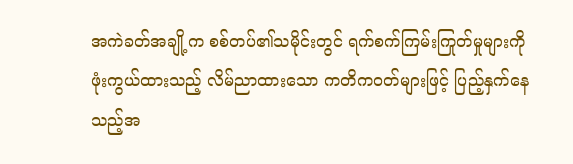အကဲခတ်အချို့က စစ်တပ်၏သမိုင်းတွင် ရက်စက်ကြမ်းကြုတ်မှုများကို ဖုံးကွယ်ထားသည့် လိမ်ညာထားသော ကတိကဝတ်များဖြင့် ပြည့်နှက်နေသည့်အ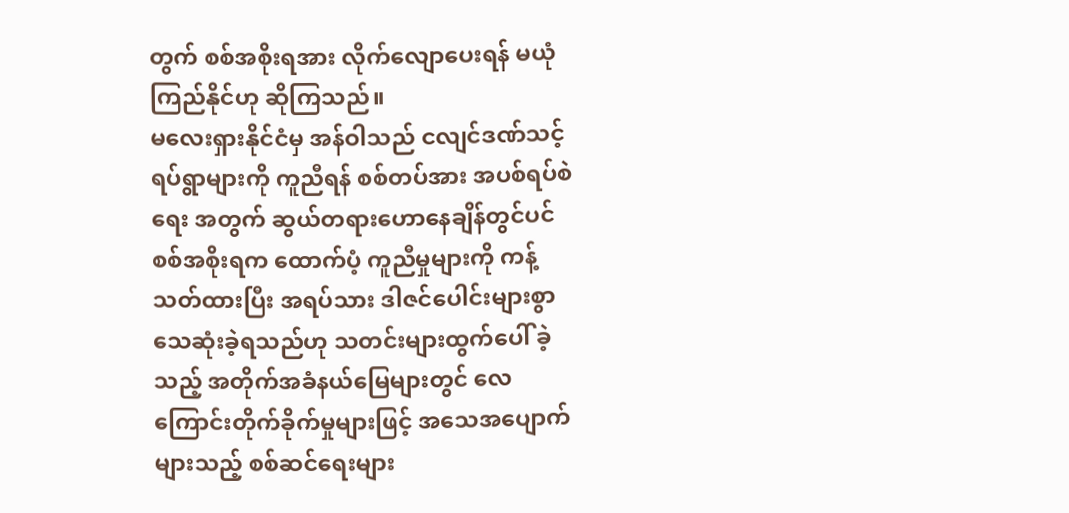တွက် စစ်အစိုးရအား လိုက်လျောပေးရန် မယုံကြည်နိုင်ဟု ဆိုကြသည်။
မလေးရှားနိုင်ငံမှ အန်ဝါသည် ငလျင်ဒဏ်သင့်ရပ်ရွာများကို ကူညီရန် စစ်တပ်အား အပစ်ရပ်စဲ ရေး အတွက် ဆွယ်တရားဟောနေချိန်တွင်ပင် စစ်အစိုးရက ထောက်ပံ့ ကူညီမှုများကို ကန့်သတ်ထားပြီး အရပ်သား ဒါဇင်ပေါင်းများစွာ သေဆုံးခဲ့ရသည်ဟု သတင်းများထွက်ပေါ် ခဲ့သည့် အတိုက်အခံနယ်မြေများတွင် လေကြောင်းတိုက်ခိုက်မှုများဖြင့် အသေအပျောက်များသည့် စစ်ဆင်ရေးများ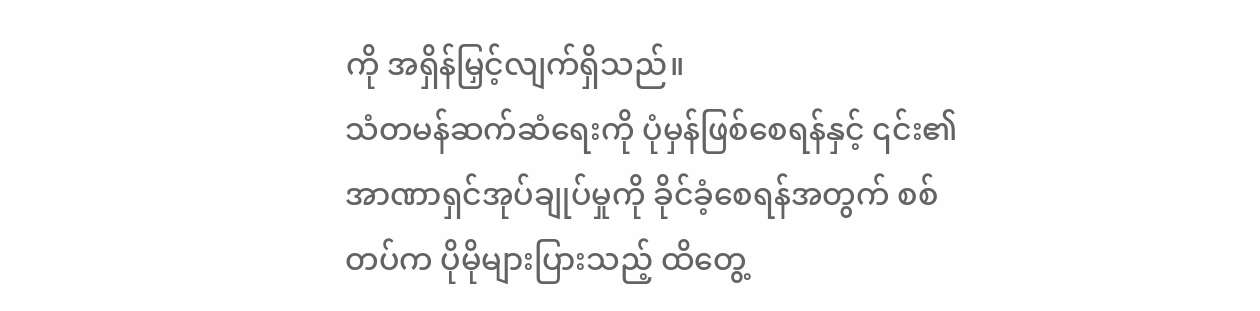ကို အရှိန်မြှင့်လျက်ရှိသည်။
သံတမန်ဆက်ဆံရေးကို ပုံမှန်ဖြစ်စေရန်နှင့် ၎င်း၏အာဏာရှင်အုပ်ချုပ်မှုကို ခိုင်ခံ့စေရန်အတွက် စစ်တပ်က ပိုမိုများပြားသည့် ထိတွေ့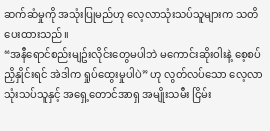ဆက်ဆံမှုကို အသုံးပြုမည်ဟု လေ့လာသုံးသပ်သူများက သတိပေးထားသည်။
“အနီရောင်စည်းမျဥ်းလိုင်းတွေမပါဘဲ မကောင်းဆိုးဝါးနဲ့ စေ့စပ်ညှိနှိုင်းရင် အဲဒါက ရှုပ်ထွေးမှုပါပဲ” ဟု လွတ်လပ်သော လေ့လာသုံးသပ်သူနှင့် အရှေ့တောင်အာရှ အမျိုးသမီး ငြိမ်း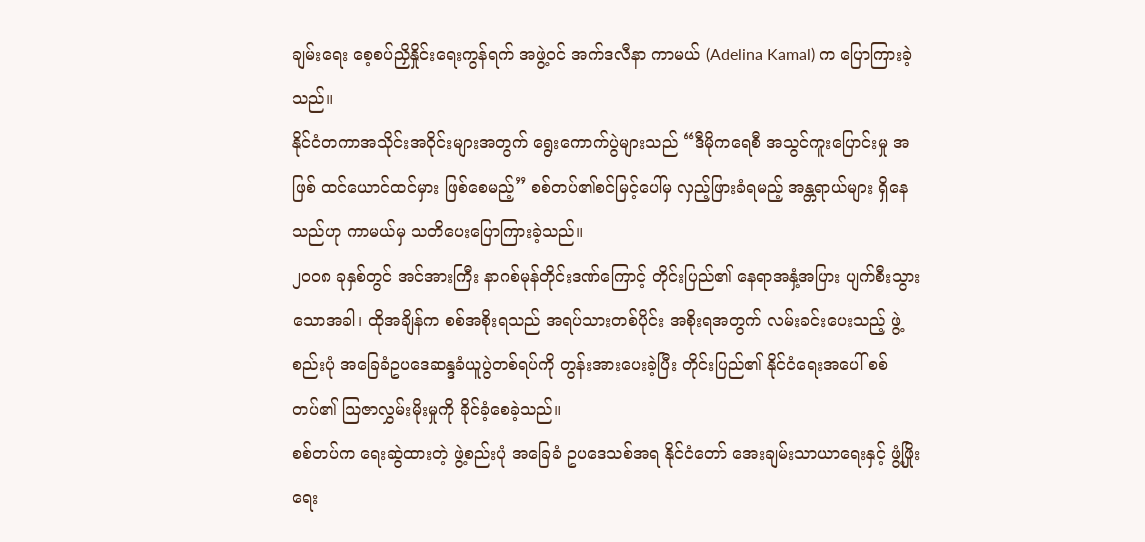ချမ်းရေး စေ့စပ်ညှိနှိုင်းရေးကွန်ရက် အဖွဲ့ဝင် အက်ဒလီနာ ကာမယ် (Adelina Kamal) က ပြောကြားခဲ့သည်။
နိုင်ငံတကာအသိုင်းအဝိုင်းများအတွက် ရွေးကောက်ပွဲများသည် “ဒီမိုကရေစီ အသွင်ကူးပြောင်းမှု အဖြစ် ထင်ယောင်ထင်မှား ဖြစ်စေမည့်” စစ်တပ်၏စင်မြင့်ပေါ်မှ လှည့်ဖြားခံရမည့် အန္တရာယ်များ ရှိနေသည်ဟု ကာမယ်မှ သတိပေးပြောကြားခဲ့သည်။
၂၀၀၈ ခုနှစ်တွင် အင်အားကြီး နာဂစ်မုန်တိုင်းဒဏ်ကြောင့် တိုင်းပြည်၏ နေရာအနှံ့အပြား ပျက်စီးသွားသောအခါ၊ ထိုအချိန်က စစ်အစိုးရသည် အရပ်သားတစ်ပိုင်း အစိုးရအတွက် လမ်းခင်းပေးသည့် ဖွဲ့စည်းပုံ အခြေခံဥပဒေဆန္ဒခံယူပွဲတစ်ရပ်ကို တွန်းအားပေးခဲ့ပြီး တိုင်းပြည်၏ နိုင်ငံရေးအပေါ် စစ်တပ်၏ သြဇာလွှမ်းမိုးမှုကို ခိုင်ခံ့စေခဲ့သည်။
စစ်တပ်က ရေးဆွဲထားတဲ့ ဖွဲ့စည်းပုံ အခြေခံ ဥပဒေသစ်အရ နိုင်ငံတော် အေးချမ်းသာယာရေးနှင့် ဖွံ့ဖြိုးရေး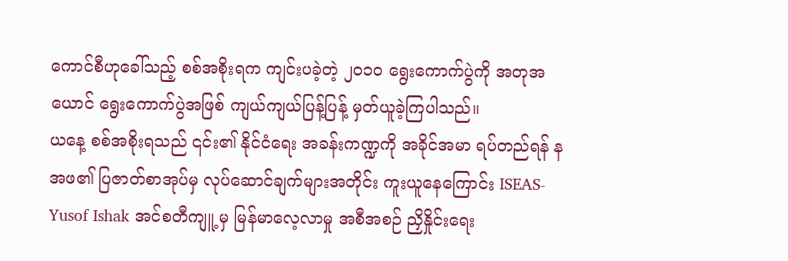ကောင်စီဟုခေါ်သည့် စစ်အစိုးရက ကျင်းပခဲ့တဲ့ ၂၀၁၀ ရွေးကောက်ပွဲကို အတုအယောင် ရွေးကောက်ပွဲအဖြစ် ကျယ်ကျယ်ပြန့်ပြန့် မှတ်ယူခဲ့ကြပါသည်။
ယနေ့ စစ်အစိုးရသည် ၎င်း၏ နိုင်ငံရေး အခန်းကဏ္ဍကို အခိုင်အမာ ရပ်တည်ရန် နအဖ၏ ပြဇာတ်စာအုပ်မှ လုပ်ဆောင်ချက်များအတိုင်း ကူးယူနေကြောင်း ISEAS-Yusof Ishak အင်စတီကျူ့ မှ မြန်မာလေ့လာမှု အစီအစဉ် ညှိနှိုင်းရေး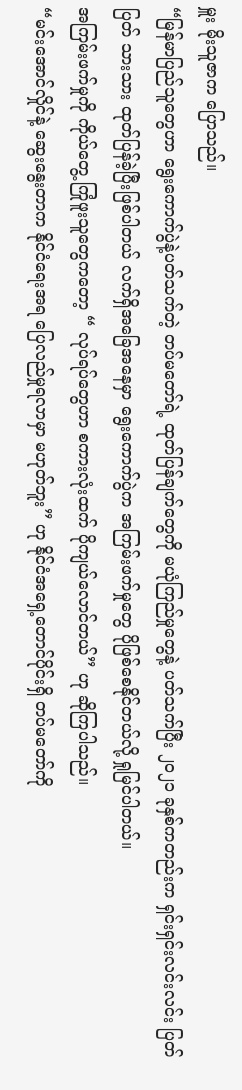မှူး မိုးသူဇာက ပြောသည်။
“မြန်မာပြည်သူတွေဟာ ရွေးကောက်ပွဲနဲ့ပတ်သက်တဲ့ တပ်မတော်ရဲ့ ထုတ်ပြန်ချက်တွေကို မယုံကြည်မှုတွေနဲ့ ပတ်သက်ပြီး ၂၀၂၁ ခုနှစ်ကတည်းက ရှင်းရှင်းလင်းလင်း ပြတ်ပြတ် သားသား ထုတ်ပြန်ခဲ့ပြီးဖြစ်ပါတယ် လက်ရှိအခြေအနေမှာ ရွေးကောက်ပွဲက အကြမ်းဖက်မှုတွေ ပိုဖြစ်စေနိုင်တယ်လို့ ရှုမြင်ပါတယ်။
အကြမ်းဖက်မှုကို ကိုယ်တွေ့ ကြုံဖူးသူတွေကတော့ “ လုပ်ရပ်တွေဟာ စကားလုံးထက် ပိုကျယ်လောင်တယ်” ဟု ဆိုကြပါသည်။
“မင်းအောင်လှိုင်နဲ့ ဆွေးနွေးတာက နိုင်ငံရေးအရ ပြေလည်မှုရလာမှာ မဟုတ်ဘူး” ဟု နိုင်ငံအရှေ့တောင်ပိုင်းရှိ တပ်မတော်ကို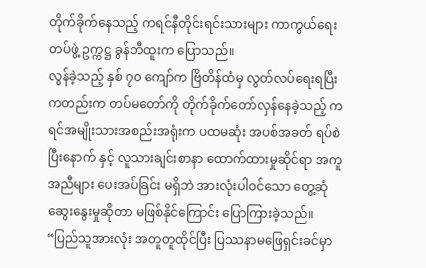တိုက်ခိုက်နေသည့် ကရင်နီတိုင်းရင်းသားများ ကာကွယ်ရေးတပ်ဖွဲ့ ဥက္ကဋ္ဌ ခွန်ဘီထူးက ပြောသည်။
လွန်ခဲ့သည့် နှစ် ၇၀ ကျော်က ဗြိတိန်ထံမှ လွတ်လပ်ရေးရပြီးကတည်းက တပ်မတော်ကို တိုက်ခိုက်တော်လှန်နေခဲ့သည့် ကရင်အမျိုးသားအစည်းအရုံးက ပထမဆုံး အပစ်အခတ် ရပ်စဲပြီးနောက် နှင့် လူသားချင်းစာနာ ထောက်ထားမှုဆိုင်ရာ အကူအညီများ ပေးအပ်ခြင်း မရှိဘဲ အားလုံးပါဝင်သော တွေ့ဆုံဆွေးနွေးမှုဆိုတာ မဖြစ်နိုင်ကြောင်း ပြောကြားခဲ့သည်။
“ပြည်သူအားလုံး အတူတူထိုင်ပြီး ပြဿနာမဖြေရှင်းခင်မှာ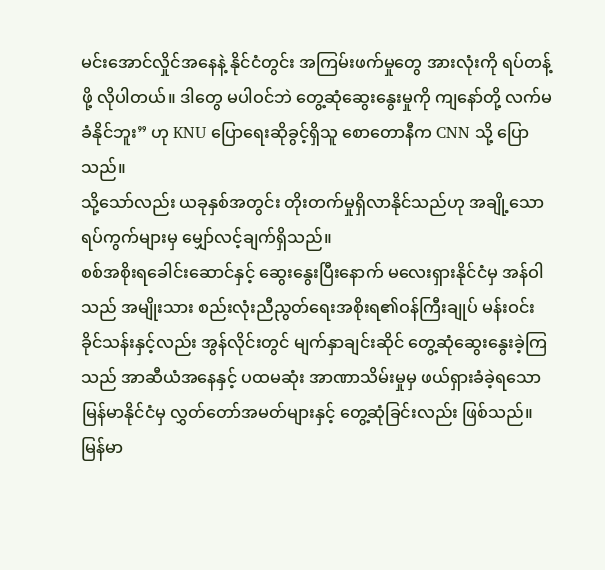မင်းအောင်လှိုင်အနေနဲ့ နိုင်ငံတွင်း အကြမ်းဖက်မှုတွေ အားလုံးကို ရပ်တန့်ဖို့ လိုပါတယ်။ ဒါတွေ မပါဝင်ဘဲ တွေ့ဆုံဆွေးနွေးမှုကို ကျနော်တို့ လက်မခံနိုင်ဘူး” ဟု KNU ပြောရေးဆိုခွင့်ရှိသူ စောတောနီက CNN သို့ ပြောသည်။
သို့သော်လည်း ယခုနှစ်အတွင်း တိုးတက်မှုရှိလာနိုင်သည်ဟု အချို့သော ရပ်ကွက်များမှ မျှော်လင့်ချက်ရှိသည်။
စစ်အစိုးရခေါင်းဆောင်နှင့် ဆွေးနွေးပြီးနောက် မလေးရှားနိုင်ငံမှ အန်ဝါသည် အမျိုးသား စည်းလုံးညီညွတ်ရေးအစိုးရ၏ဝန်ကြီးချုပ် မန်းဝင်းခိုင်သန်းနှင့်လည်း အွန်လိုင်းတွင် မျက်နှာချင်းဆိုင် တွေ့ဆုံဆွေးနွေးခဲ့ကြသည် အာဆီယံအနေနှင့် ပထမဆုံး အာဏာသိမ်းမှုမှ ဖယ်ရှားခံခဲ့ရသော မြန်မာနိုင်ငံမှ လွှတ်တော်အမတ်များနှင့် တွေ့ဆုံခြင်းလည်း ဖြစ်သည်။
မြန်မာ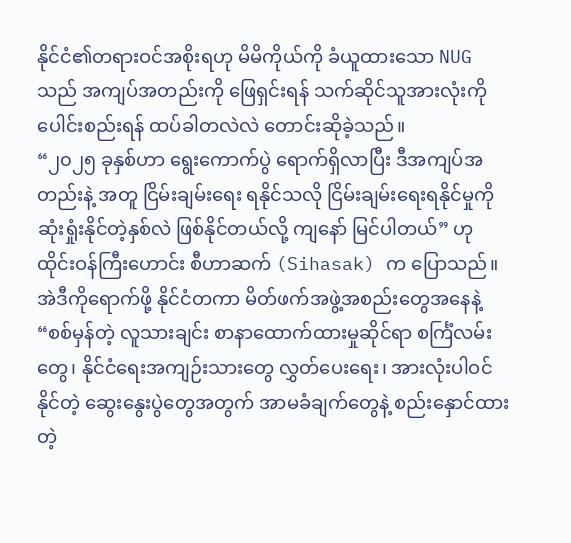နိုင်ငံ၏တရားဝင်အစိုးရဟု မိမိကိုယ်ကို ခံယူထားသော NUG သည် အကျပ်အတည်းကို ဖြေရှင်းရန် သက်ဆိုင်သူအားလုံးကို ပေါင်းစည်းရန် ထပ်ခါတလဲလဲ တောင်းဆိုခဲ့သည်။
“၂၀၂၅ ခုနှစ်ဟာ ရွေးကောက်ပွဲ ရောက်ရှိလာပြီး ဒီအကျပ်အတည်းနဲ့ အတူ ငြိမ်းချမ်းရေး ရနိုင်သလို ငြိမ်းချမ်းရေးရနိုင်မှုကို ဆုံးရှုံးနိုင်တဲ့နှစ်လဲ ဖြစ်နိုင်တယ်လို့ ကျနော် မြင်ပါတယ်” ဟု ထိုင်းဝန်ကြီးဟောင်း စီဟာဆက် (Sihasak) က ပြောသည်။
အဲဒီကိုရောက်ဖို့ နိုင်ငံတကာ မိတ်ဖက်အဖွဲ့အစည်းတွေအနေနဲ့ “စစ်မှန်တဲ့ လူသားချင်း စာနာထောက်ထားမှုဆိုင်ရာ စင်္ကြံလမ်းတွေ၊ နိုင်ငံရေးအကျဉ်းသားတွေ လွှတ်ပေးရေး၊ အားလုံးပါဝင်နိုင်တဲ့ ဆွေးနွေးပွဲတွေအတွက် အာမခံချက်တွေနဲ့ စည်းနှောင်ထားတဲ့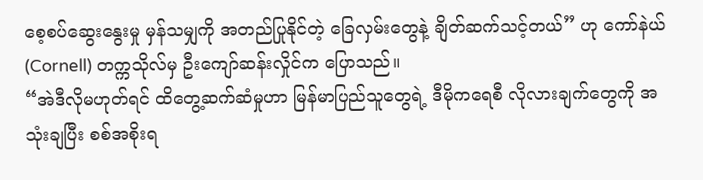စေ့စပ်ဆွေးနွေးမှု မှန်သမျှကို အတည်ပြုနိုင်တဲ့ ခြေလှမ်းတွေနဲ့ ချိတ်ဆက်သင့်တယ်” ဟု ကော်နဲယ် (Cornell) တက္ကသိုလ်မှ ဦးကျော်ဆန်းလှိုင်က ပြောသည်။
“အဲဒီလိုမဟုတ်ရင် ထိတွေ့ဆက်ဆံမှုဟာ မြန်မာပြည်သူတွေရဲ့ ဒီမိုကရေစီ လိုလားချက်တွေကို အသုံးချပြီး စစ်အစိုးရ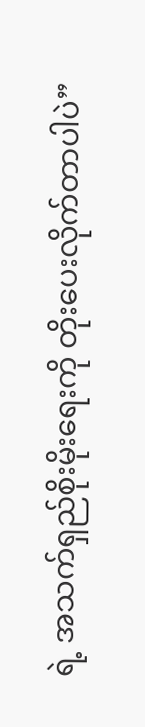ရဲ့ အသက်ရှည်စိုးမိုးရေးကို တိုးပေးလိုက်တာပါပဲ”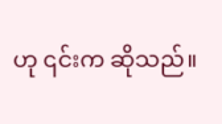ဟု ၎င်းက ဆိုသည်။